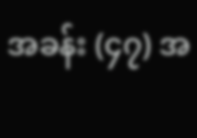အခန်း (၄၇) အ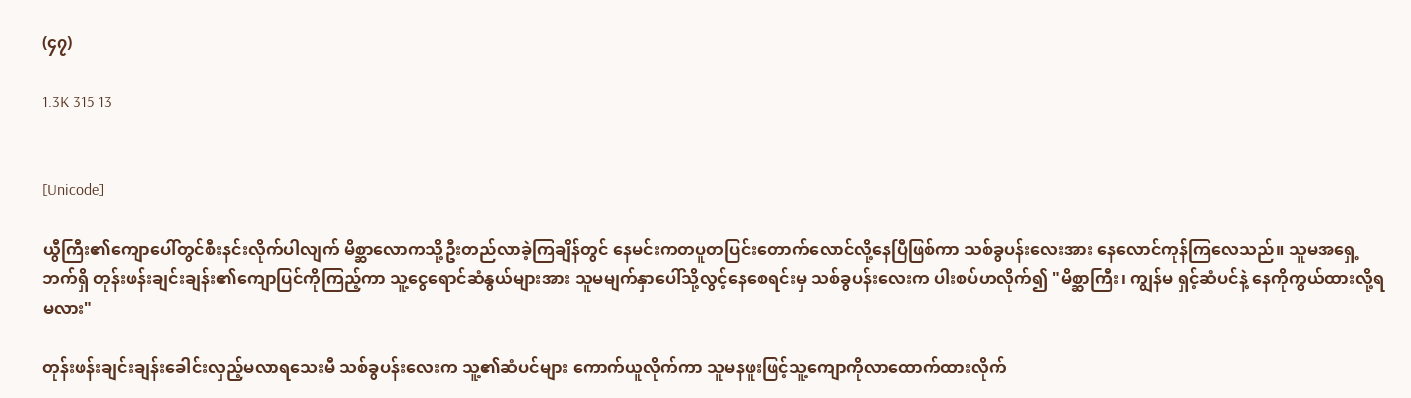(၄၇)

1.3K 315 13


[Unicode]

ယွီကြီး၏ကျောပေါ်တွင်စီးနင်းလိုက်ပါလျက် မိစ္ဆာလောကသို့ဦးတည်လာခဲ့ကြချိန်တွင် နေမင်းကတပူတပြင်းတောက်လောင်လို့နေပြီဖြစ်ကာ သစ်ခွပန်းလေးအား နေလောင်ကုန်ကြလေသည်။ သူမအရှေ့ဘက်ရှိ တုန်းဖန်းချင်းချန်း၏ကျောပြင်ကိုကြည့်ကာ သူ့ငွေရောင်ဆံနွယ်များအား သူမမျက်နှာပေါ်သို့လွင့်နေစေရင်းမှ သစ်ခွပန်းလေးက ပါးစပ်ဟလိုက်၍ "မိစ္ဆာကြီး၊ ကျွန်မ ရှင့်ဆံပင်နဲ့ နေကိုကွယ်ထားလို့ရမလား"

တုန်းဖန်းချင်းချန်းခေါင်းလှည့်မလာရသေးမီ သစ်ခွပန်းလေးက သူ့၏ဆံပင်များ ကောက်ယူလိုက်ကာ သူမနဖူးဖြင့်သူ့ကျောကိုလာထောက်ထားလိုက်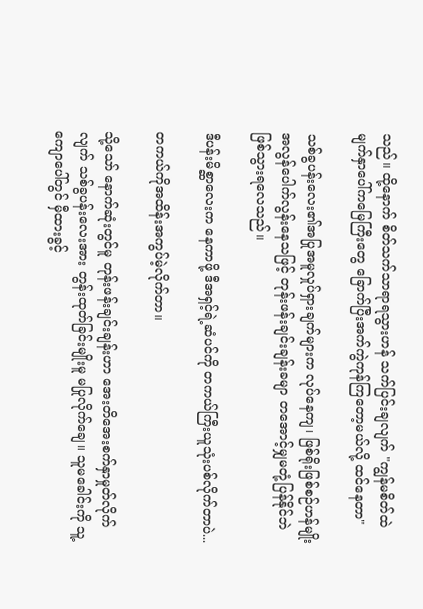သည်။ ထို့နောက် စိတ်သက်သာရာရသွားဟန် သက်ပြင်းချလျက် "ကျွန်မစိတ်ထဲ မျက်နှာပေါ်ကမြေကြီးတွေ ခြောက်ပြီးအက်ကွဲကုန်ကြတော့မယ်လို့ ထင်နေတာ"

သစ်ခွပန်းလေး၏အပြုအမူလှုပ်ရှားချက်များက လုပ်နေကျ၊ ဖြစ်ရိုးဖြစ်စဉ်ဟန်မျိုး အလွန်ပေါက်လွန်းနေသဖြင့် တုန်းဖန်းချင်းချန်းခမျာ တအောင့်မျှမတုံ့ပြန်နိုင်ဘဲဖြစ်သွားရလေသည်။

ဒီပန်းမိစ္ဆာလေးက နေကာဖို့ ဒီအရှင့်ရဲ့ဆံပင်ကို တကယ်ကြီးယူသုံးပစ်လိုက်တာပဲ...

တကယ်ကိုအထိန်းအကွပ်မဲ့လိုက်တာ။

သို့သော် နောက်ဆုံးတွင်မူ တုန်းဖန်းချင်းချန်းဟာ အေးတိအေးစက်နှာမှုတ်လိုက်လျက် သစ်ခွပန်းလေးအား တွန်းထုတ်ခြင်းမျိုးမူ မပြုလိုက်ချေ။ သူမခေါင်းကို သူ့ကျောပေါ်တွင် မှီထားခွင့်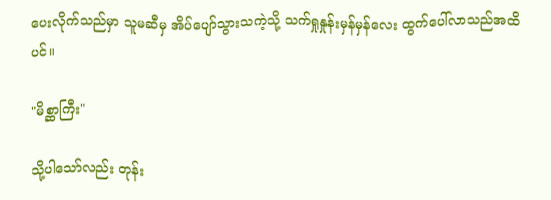ပေးလိုက်သည်မှာ သူမဆီမှ အိပ်ပျော်သွားသကဲ့သို့ သက်ရှုနှုန်းမှန်မှန်လေး ထွက်ပေါ်လာသည်အထိပင်။

"မိစ္ဆာကြီး"

သို့ပါသော်လည်း တုန်း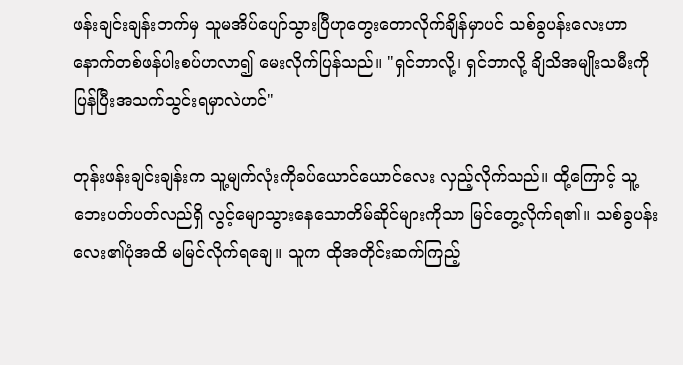ဖန်းချင်းချန်းဘက်မှ သူမအိပ်ပျော်သွားပြီဟုတွေးတောလိုက်ချိန်မှာပင် သစ်ခွပန်းလေးဟာ နောက်တစ်ဖန်ပါးစပ်ဟလာ၍ မေးလိုက်ပြန်သည်။ "ရှင်ဘာလို့၊ ရှင်ဘာလို့ ချိသိအမျိုးသမီးကို ပြန်ပြီးအသက်သွင်းရမှာလဲဟင်"

တုန်းဖန်းချင်းချန်းက သူ့မျက်လုံးကိုခပ်ယောင်ယောင်လေး လှည့်လိုက်သည်။ ထို့ကြောင့် သူ့ဘေးပတ်ပတ်လည်ရှိ လွင့်မျောသွားနေသောတိမ်ဆိုင်များကိုသာ မြင်တွေ့လိုက်ရ၏။ သစ်ခွပန်းလေး၏ပုံအထိ မမြင်လိုက်ရချေ။ သူက ထိုအတိုင်းဆက်ကြည့်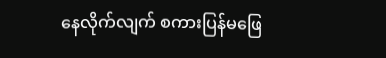နေလိုက်လျက် စကားပြန်မဖြေ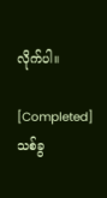လိုက်ပါ။

[Completed]သစ်ခွ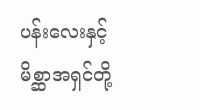ပန်းလေးနှင့်မိစ္ဆာအရှင်တို့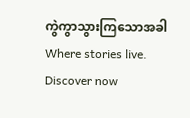ကွဲကွာသွားကြသောအခါWhere stories live. Discover now